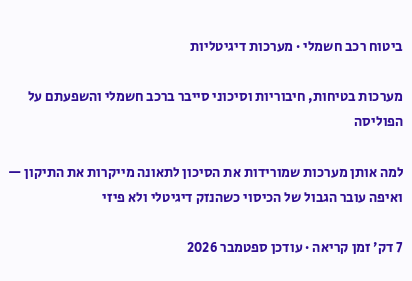ביטוח רכב חשמלי · מערכות דיגיטליות

מערכות בטיחות, חיבוריות וסיכוני סייבר ברכב חשמלי והשפעתם על הפוליסה

למה אותן מערכות שמורידות את הסיכון לתאונה מייקרות את התיקון — ואיפה עובר הגבול של הכיסוי כשהנזק דיגיטלי ולא פיזי

7 דק׳ זמן קריאה · עודכן ספטמבר 2026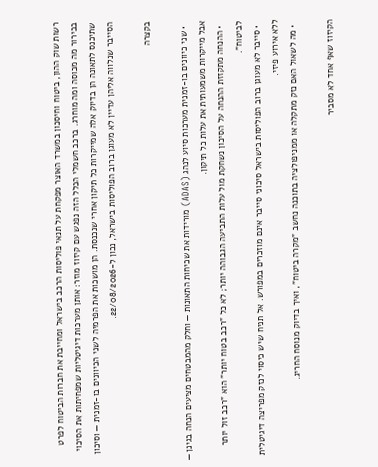רשות שוק ההון, ביטוח וחיסכון במשרד האוצר מפקחת על תנאי פוליסות הרכב בישראל ומחייבת את חברות הביטוח לפרט בבירור מה מכוסה ומה מוחרג. ברכב חשמלי הכלל הזה נפגש עם קיזוז מוזר: אותן מערכות דיגיטליות שמפחיתות את הסיכוי שתיכנס לתאונה הן בדיוק אלה שמייקרות כל תיקון אחרי שנכנסת. הן מושכות את הפרמיה לשני הכיוונים בו-זמנית — וסיכון הסייבר שנלווה אליהן עדיין לא מעוגן ברוב הפוליסות בישראל, נכון ל-22/08/2026.

בקצרה

  • שני כיוונים בו-זמנית מערכות סיוע לנהג (ADAS) מורידות את שכיחות התאונות — וחלק מהמבטחים מציעים הנחה בגינן — אבל מייקרות משמעותית את עלות כל תיקון.
  • ההנחה מתקזזת ההנחה על הסיכון נשחקת מול עלות התביעה הגבוהה יותר; לא כל "רכב בטוח יותר" הוא "רכב זול יותר לביטוח".
  • סייבר לא מעוגן ברוב הפוליסות בישראל סיכוני סייבר אינם מוזכרים במפורש. אל תניח שיש כיסוי לנזק מפריצה דיגיטלית ללא אירוע פיזי.
  • מה לשאול האם נזק מתקלה או ממניפולציה בתוכנה נחשב "מקרה ביטוח", ואיך בדיוק מנוסח החריג.

הקיזוז שאף אחד לא מסביר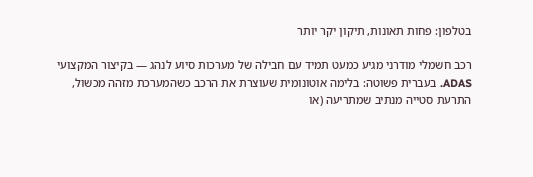בטלפון: פחות תאונות, תיקון יקר יותר

רכב חשמלי מודרני מגיע כמעט תמיד עם חבילה של מערכות סיוע לנהג — בקיצור המקצועי ADAS. בעברית פשוטה: בלימה אוטונומית שעוצרת את הרכב כשהמערכת מזהה מכשול, התרעת סטייה מנתיב שמתריעה (או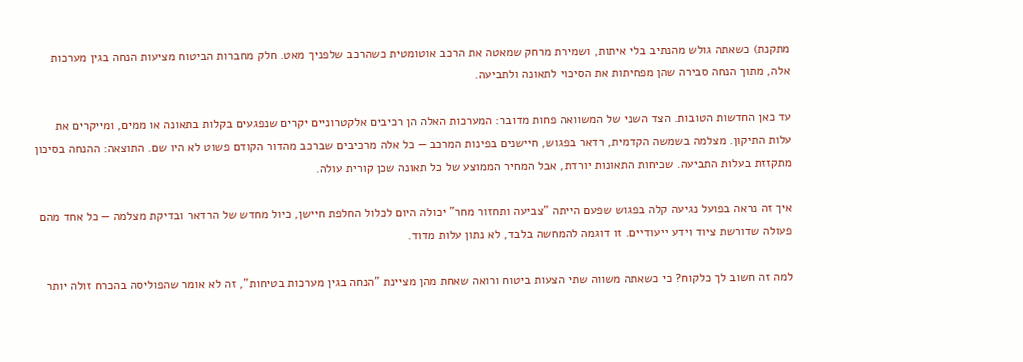מתקנת) כשאתה גולש מהנתיב בלי איתות, ושמירת מרחק שמאטה את הרכב אוטומטית כשהרכב שלפניך מאט. חלק מחברות הביטוח מציעות הנחה בגין מערכות אלה, מתוך הנחה סבירה שהן מפחיתות את הסיכוי לתאונה ולתביעה.

עד כאן החדשות הטובות. הצד השני של המשוואה פחות מדובר: המערכות האלה הן רכיבים אלקטרוניים יקרים שנפגעים בקלות בתאונה או ממים, ומייקרים את עלות התיקון. מצלמה בשמשה הקדמית, רדאר בפגוש, חיישנים בפינות המרכב — כל אלה מרכיבים שברכב מהדור הקודם פשוט לא היו שם. התוצאה: ההנחה בסיכון מתקזזת בעלות התביעה. שכיחות התאונות יורדת, אבל המחיר הממוצע של כל תאונה שכן קורית עולה.

איך זה נראה בפועל נגיעה קלה בפגוש שפעם הייתה "צביעה ותחזור מחר" יכולה היום לכלול החלפת חיישן, כיול מחדש של הרדאר ובדיקת מצלמה — כל אחד מהם פעולה שדורשת ציוד וידע ייעודיים. זו דוגמה להמחשה בלבד, לא נתון עלות מדוד.

למה זה חשוב לך כלקוח? כי כשאתה משווה שתי הצעות ביטוח ורואה שאחת מהן מציינת "הנחה בגין מערכות בטיחות", זה לא אומר שהפוליסה בהכרח זולה יותר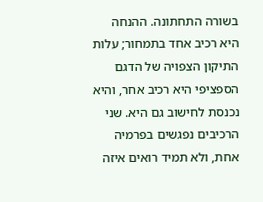בשורה התחתונה. ההנחה היא רכיב אחד בתמחור; עלות התיקון הצפויה של הדגם הספציפי היא רכיב אחר, והיא נכנסת לחישוב גם היא. שני הרכיבים נפגשים בפרמיה אחת, ולא תמיד רואים איזה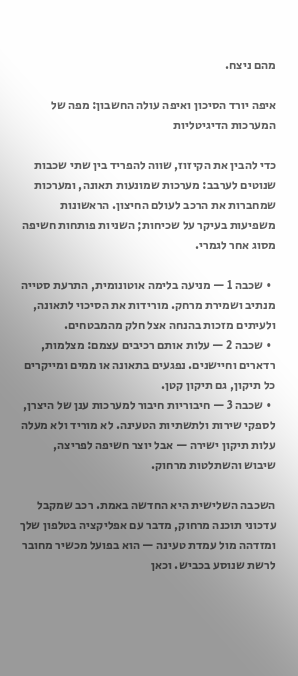מהם ניצח.

איפה יורד הסיכון ואיפה עולה החשבון: מפה של המערכות הדיגיטליות

כדי להבין את הקיזוז, שווה להפריד בין שתי שכבות שנוטים לערבב: מערכות שמונעות תאונה, ומערכות שמחברות את הרכב לעולם החיצון. הראשונות משפיעות בעיקר על שכיחות; השניות פותחות חשיפה מסוג אחר לגמרי.

  • שכבה 1 — מניעה בלימה אוטונומית, התרעת סטייה מנתיב ושמירת מרחק. מורידות את הסיכוי לתאונה, ולעיתים מזכות בהנחה אצל חלק מהמבטחים.
  • שכבה 2 — עלות אותם רכיבים עצמם: מצלמות, רדארים וחיישנים. נפגעים בתאונה או ממים ומייקרים כל תיקון, גם תיקון קטן.
  • שכבה 3 — חיבוריות חיבור למערכות ענן של היצרן, לספקי שירות ולתשתיות הטעינה. לא מוריד ולא מעלה עלות תיקון ישירה — אבל יוצר חשיפה לפריצה, שיבוש והשתלטות מרחוק.

השכבה השלישית היא החדשה באמת. רכב שמקבל עדכוני תוכנה מרחוק, מדבר עם אפליקציה בטלפון שלך ומזדהה מול עמדת טעינה — הוא בפועל מכשיר מחובר לרשת שנוסע בכביש. וכאן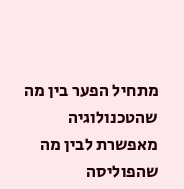מתחיל הפער בין מה שהטכנולוגיה מאפשרת לבין מה שהפוליסה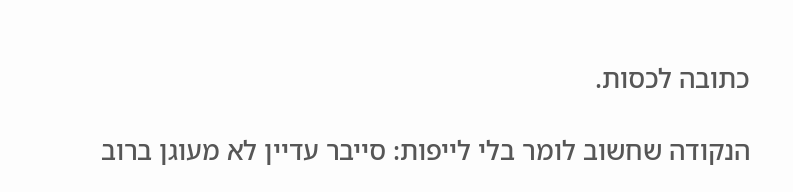כתובה לכסות.

הנקודה שחשוב לומר בלי לייפות: סייבר עדיין לא מעוגן ברוב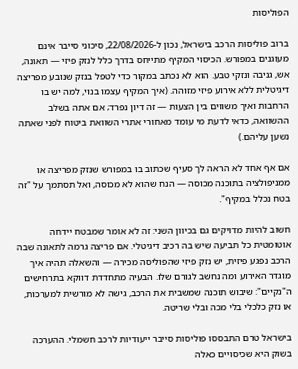הפוליסות

ברוב פוליסות הרכב בישראל, נכון ל-22/08/2026, סיכוני סייבר אינם מעוגנים במפורש. הכיסוי המקיף מתייחס בדרך כלל לנזק פיזי — תאונה, אש, גניבה ונזקי טבע. הוא לא נכתב במקור כדי לטפל בנזק שנובע מפריצה דיגיטלית ללא אירוע פיזי מזוהה. (איך המקיף עצמו בנוי, למה יש בו הרחבות ואיך משווים בין הצעות — זה דיון נפרד; אם אתה בשלב ההשוואה, כדאי לדעת מי עומד מאחורי אתרי השוואת ביטוח לפני שאתה נשען עליהם.)

אם אף אחד לא הראה לך סעיף שכתוב בו במפורש שנזק מפריצה או ממניפולציה בתוכנה מכוסה — הנח שהוא לא מכוסה, ואל תסתמך על "זה בטח נכלל במקיף".

חשוב להיות מדויקים גם בכיוון השני: זה לא אומר שמבטח יידחה אוטומטית כל תביעה שיש בה רכיב דיגיטלי. אם פריצה גרמה לתאונה שבה הרכב נפגע פיזית, יש נזק פיזי שהפוליסה מכירה — והשאלה תהיה איך מוגדר האירוע ומה נחשב לגורם שלו. הבעיה מתחדדת דווקא בתרחישים ה"נקיים": שיבוש תוכנה שמשבית את הרכב, גישה לא מורשית למערכות, או נזק כלכלי בלי מכה ובלי שריטה.

בישראל טרם התבססו פוליסות סייבר ייעודיות לרכב חשמלי. ההערכה בשוק היא שכיסויים כאלה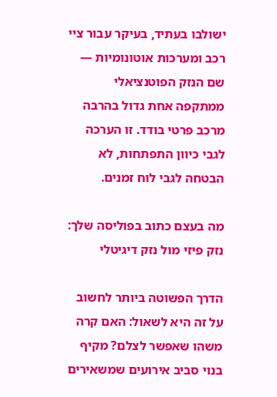ישולבו בעתיד, בעיקר עבור ציי רכב ומערכות אוטונומיות — שם הנזק הפוטנציאלי ממתקפה אחת גדול בהרבה מרכב פרטי בודד. זו הערכה לגבי כיוון התפתחות, לא הבטחה לגבי לוח זמנים.

מה בעצם כתוב בפוליסה שלך: נזק פיזי מול נזק דיגיטלי

הדרך הפשוטה ביותר לחשוב על זה היא לשאול: האם קרה משהו שאפשר לצלם? מקיף בנוי סביב אירועים שמשאירים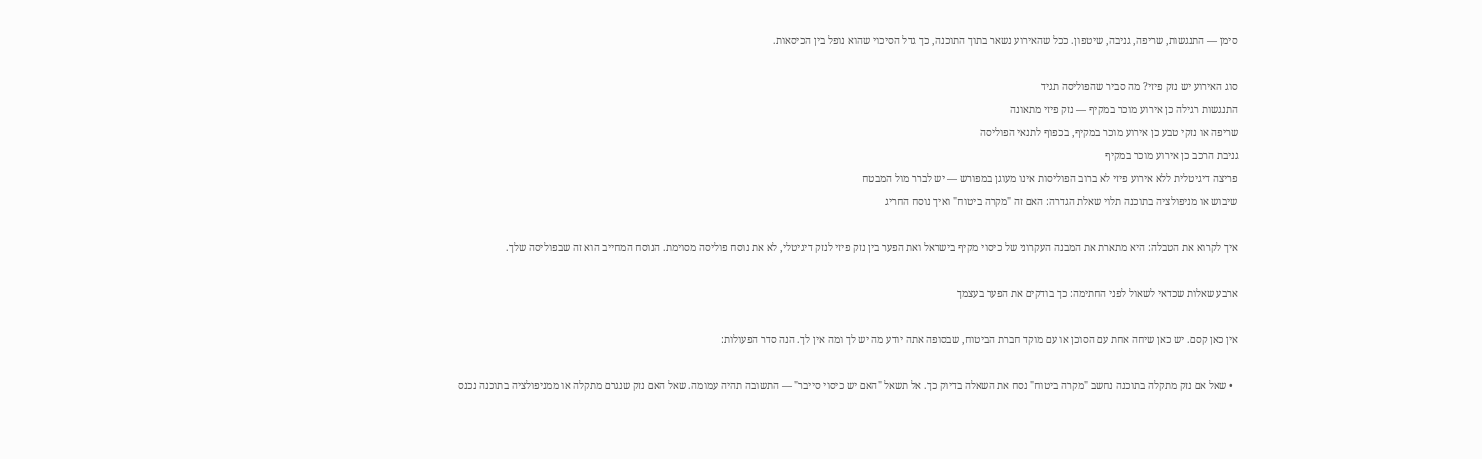סימן — התנגשות, שריפה, גניבה, שיטפון. ככל שהאירוע נשאר בתוך התוכנה, כך גדל הסיכוי שהוא נופל בין הכיסאות.

סוג האירוע יש נזק פיזי? מה סביר שהפוליסה תגיד
התנגשות רגילה כן אירוע מוכר במקיף — נזק פיזי מתאונה
שריפה או נזקי טבע כן אירוע מוכר במקיף, בכפוף לתנאי הפוליסה
גניבת הרכב כן אירוע מוכר במקיף
פריצה דיגיטלית ללא אירוע פיזי לא ברוב הפוליסות אינו מעוגן במפורש — יש לברר מול המבטח
שיבוש או מניפולציה בתוכנה תלוי שאלת הגדרה: האם זה "מקרה ביטוח" ואיך נוסח החריג

איך לקרוא את הטבלה: היא מתארת את המבנה העקרוני של כיסוי מקיף בישראל ואת הפער בין נזק פיזי לנזק דיגיטלי, לא את נוסח פוליסה מסוימת. הנוסח המחייב הוא זה שבפוליסה שלך.

ארבע שאלות שכדאי לשאול לפני החתימה: כך בודקים את הפער בעצמך

אין כאן קסם. יש כאן שיחה אחת עם הסוכן או עם מוקד חברת הביטוח, שבסופה אתה יודע מה יש לך ומה אין לך. הנה סדר הפעולות:

  • שאל אם נזק מתקלה בתוכנה נחשב "מקרה ביטוח" נסח את השאלה בדיוק כך. אל תשאל "האם יש כיסוי סייבר" — התשובה תהיה עמומה. שאל האם נזק שנגרם מתקלה או ממניפולציה בתוכנה נכנס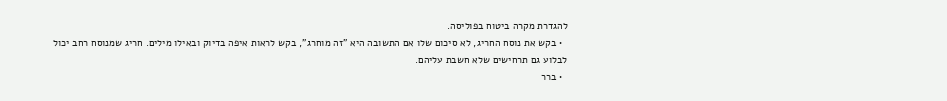להגדרת מקרה ביטוח בפוליסה.
  • בקש את נוסח החריג, לא סיכום שלו אם התשובה היא "זה מוחרג", בקש לראות איפה בדיוק ובאילו מילים. חריג שמנוסח רחב יכול לבלוע גם תרחישים שלא חשבת עליהם.
  • ברר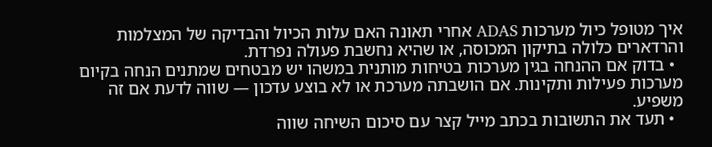איך מטופל כיול מערכות ADAS אחרי תאונה האם עלות הכיול והבדיקה של המצלמות והרדארים כלולה בתיקון המכוסה, או שהיא נחשבת פעולה נפרדת.
  • בדוק אם ההנחה בגין מערכות בטיחות מותנית במשהו יש מבטחים שמתנים הנחה בקיום מערכות פעילות ותקינות. אם הושבתה מערכת או לא בוצע עדכון — שווה לדעת אם זה משפיע.
  • תעד את התשובות בכתב מייל קצר עם סיכום השיחה שווה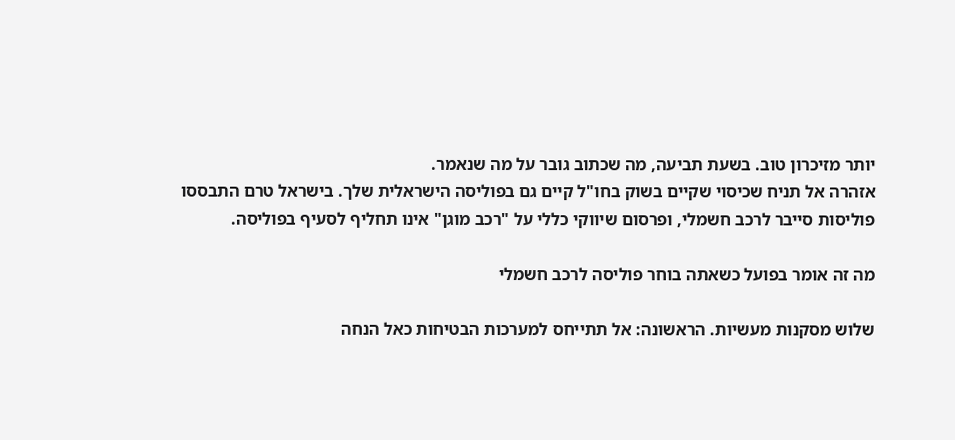יותר מזיכרון טוב. בשעת תביעה, מה שכתוב גובר על מה שנאמר.
אזהרה אל תניח שכיסוי שקיים בשוק בחו"ל קיים גם בפוליסה הישראלית שלך. בישראל טרם התבססו פוליסות סייבר לרכב חשמלי, ופרסום שיווקי כללי על "רכב מוגן" אינו תחליף לסעיף בפוליסה.

מה זה אומר בפועל כשאתה בוחר פוליסה לרכב חשמלי

שלוש מסקנות מעשיות. הראשונה: אל תתייחס למערכות הבטיחות כאל הנחה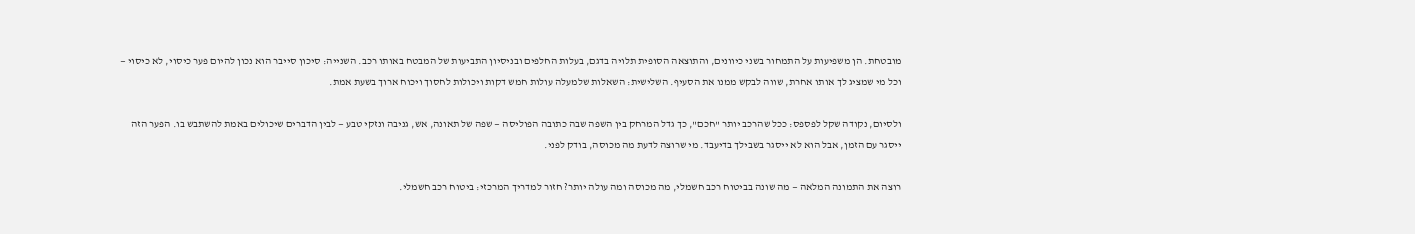מובטחת. הן משפיעות על התמחור בשני כיוונים, והתוצאה הסופית תלויה בדגם, בעלות החלפים ובניסיון התביעות של המבטח באותו רכב. השנייה: סיכון סייבר הוא נכון להיום פער כיסוי, לא כיסוי — וכל מי שמציג לך אותו אחרת, שווה לבקש ממנו את הסעיף. השלישית: השאלות שלמעלה עולות חמש דקות ויכולות לחסוך ויכוח ארוך בשעת אמת.

ולסיום, נקודה שקל לפספס: ככל שהרכב יותר "חכם", כך גדל המרחק בין השפה שבה כתובה הפוליסה — שפה של תאונה, אש, גניבה ונזקי טבע — לבין הדברים שיכולים באמת להשתבש בו. הפער הזה ייסגר עם הזמן, אבל הוא לא ייסגר בשבילך בדיעבד. מי שרוצה לדעת מה מכוסה, בודק לפני.

רוצה את התמונה המלאה — מה שונה בביטוח רכב חשמלי, מה מכוסה ומה עולה יותר? חזור למדריך המרכזי: ביטוח רכב חשמלי.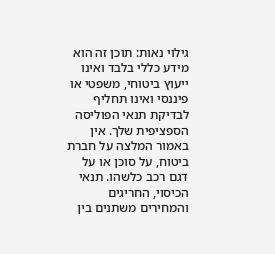גילוי נאות: תוכן זה הוא מידע כללי בלבד ואינו ייעוץ ביטוחי, משפטי או פיננסי ואינו תחליף לבדיקת תנאי הפוליסה הספציפית שלך. אין באמור המלצה על חברת ביטוח, על סוכן או על דגם רכב כלשהו. תנאי הכיסוי, החריגים והמחירים משתנים בין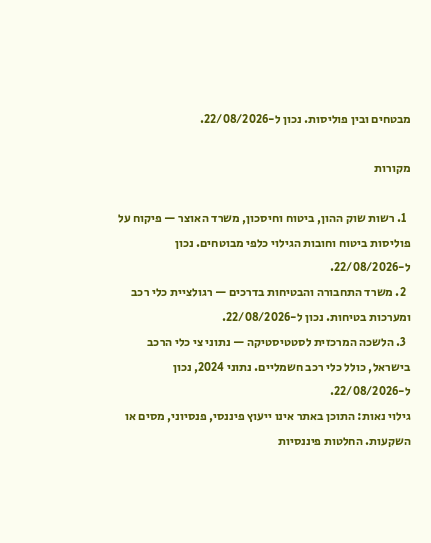מבטחים ובין פוליסות. נכון ל-22/08/2026.

מקורות

  1. רשות שוק ההון, ביטוח וחיסכון, משרד האוצר — פיקוח על פוליסות ביטוח וחובות הגילוי כלפי מבוטחים. נכון ל-22/08/2026.
  2. משרד התחבורה והבטיחות בדרכים — רגולציית כלי רכב ומערכות בטיחות. נכון ל-22/08/2026.
  3. הלשכה המרכזית לסטטיסטיקה — נתוני צי כלי הרכב בישראל, כולל כלי רכב חשמליים. נתוני 2024, נכון ל-22/08/2026.
גילוי נאות: התוכן באתר אינו ייעוץ פיננסי, פנסיוני, מסים או השקעות. החלטות פיננסיות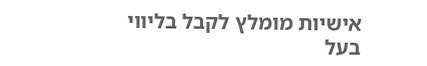אישיות מומלץ לקבל בליווי בעל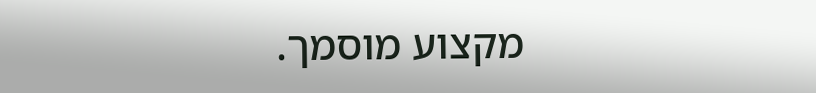מקצוע מוסמך.